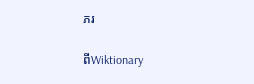ភរ

ពីWiktionary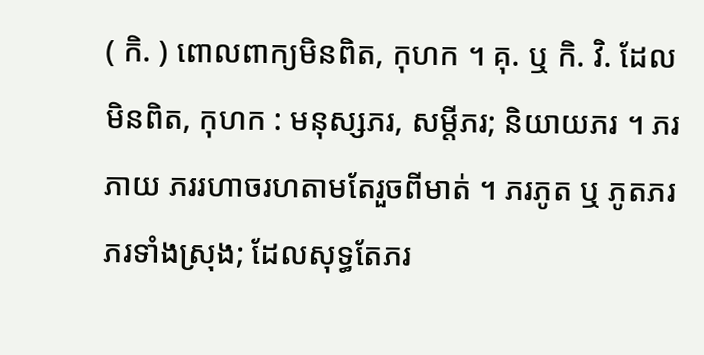( កិ. ) ពោលពាក្យមិនពិត, កុហក ។ គុ. ឬ កិ. វិ. ដែលមិនពិត, កុហក : មនុស្សភរ, សម្ដីភរ; និយាយភរ ។ ភរភាយ ភររហាចរហតាមតែរួចពីមាត់ ។ ភរភូត ឬ ភូតភរ ភរទាំងស្រុង; ដែលសុទ្ធតែភរ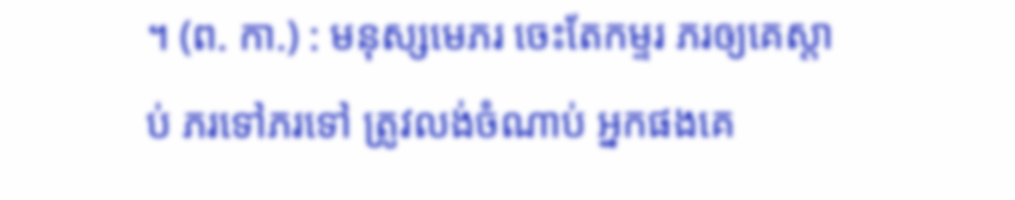។ (ព. កា.) : មនុស្សមេភរ ចេះតែកម្ទរ ភរឲ្យគេស្ដាប់ ភរទៅភរទៅ ត្រូវលង់ចំណាប់ អ្នកផងគេ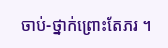ចាប់-ថ្នាក់ព្រោះតែភរ ។